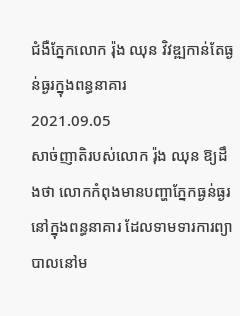ជំងឺភ្នែកលោក រ៉ុង ឈុន វិវឌ្ឍកាន់តែធ្ងន់ធ្ងរក្នុងពន្ធនាគារ
2021.09.05
សាច់ញាតិរបស់លោក រ៉ុង ឈុន ឱ្យដឹងថា លោកកំពុងមានបញ្ហាភ្នែកធ្ងន់ធ្ងរនៅក្នុងពន្ធនាគារ ដែលទាមទារការព្យាបាលនៅម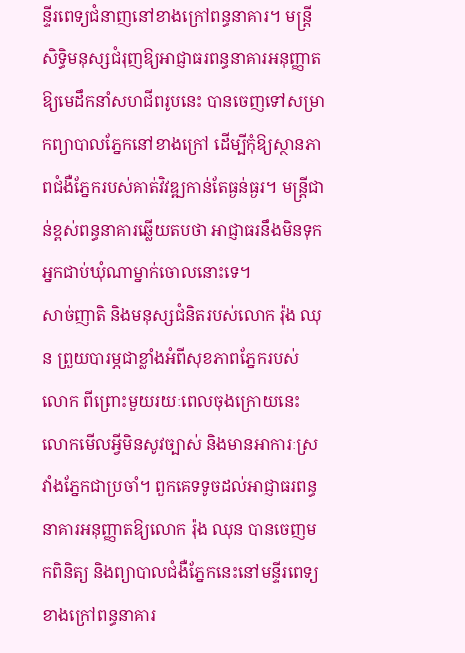ន្ទីរពេទ្យជំនាញនៅខាងក្រៅពន្ធនាគារ។ មន្ត្រីសិទ្ធិមនុស្សជំរុញឱ្យអាជ្ញាធរពន្ធនាគារអនុញ្ញាតឱ្យមេដឹកនាំសហជីពរូបនេះ បានចេញទៅសម្រាកព្យាបាលភ្នែកនៅខាងក្រៅ ដើម្បីកុំឱ្យស្ថានភាពជំងឺភ្នែករបស់គាត់វិវឌ្ឍកាន់តែធ្ងន់ធ្ងរ។ មន្ត្រីជាន់ខ្ពស់ពន្ធនាគារឆ្លើយតបថា អាជ្ញាធរនឹងមិនទុកអ្នកជាប់ឃុំណាម្នាក់ចោលនោះទេ។
សាច់ញាតិ និងមនុស្សជំនិតរបស់លោក រ៉ុង ឈុន ព្រួយបារម្ភជាខ្លាំងអំពីសុខភាពភ្នែករបស់លោក ពីព្រោះមួយរយៈពេលចុងក្រោយនេះ លោកមើលអ្វីមិនសូវច្បាស់ និងមានអាការៈស្រវាំងភ្នែកជាប្រចាំ។ ពួកគេទទូចដល់អាជ្ញាធរពន្ធនាគារអនុញ្ញាតឱ្យលោក រ៉ុង ឈុន បានចេញមកពិនិត្យ និងព្យាបាលជំងឺភ្នែកនេះនៅមន្ទីរពេទ្យខាងក្រៅពន្ធនាគារ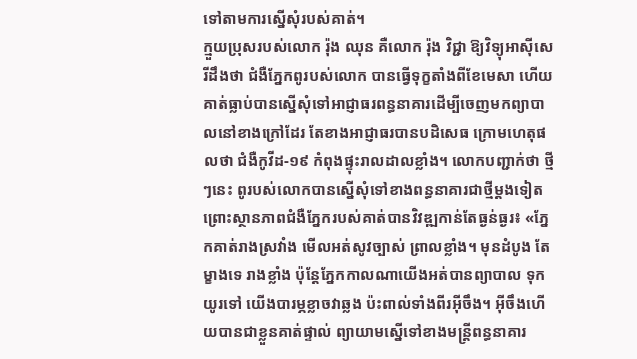ទៅតាមការស្នើសុំរបស់គាត់។
ក្មួយប្រុសរបស់លោក រ៉ុង ឈុន គឺលោក រ៉ុង វិជ្ជា ឱ្យវិទ្យុអាស៊ីសេរីដឹងថា ជំងឺភ្នែកពូរបស់លោក បានធ្វើទុក្ខតាំងពីខែមេសា ហើយគាត់ធ្លាប់បានស្នើសុំទៅអាជ្ញាធរពន្ធនាគារដើម្បីចេញមកព្យាបាលនៅខាងក្រៅដែរ តែខាងអាជ្ញាធរបានបដិសេធ ក្រោមហេតុផលថា ជំងឺកូវីដ-១៩ កំពុងផ្ទុះរាលដាលខ្លាំង។ លោកបញ្ជាក់ថា ថ្មីៗនេះ ពូរបស់លោកបានស្នើសុំទៅខាងពន្ធនាគារជាថ្មីម្តងទៀត ព្រោះស្ថានភាពជំងឺភ្នែករបស់គាត់បានវិវឌ្ឍកាន់តែធ្ងន់ធ្ងរ៖ «ភ្នែកគាត់រាងស្រវាំង មើលអត់សូវច្បាស់ ព្រាលខ្លាំង។ មុនដំបូង តែម្ខាងទេ រាងខ្លាំង ប៉ុន្តែភ្នែកកាលណាយើងអត់បានព្យាបាល ទុកយូរទៅ យើងបារម្ភខ្លាចវាឆ្លង ប៉ះពាល់ទាំងពីរអ៊ីចឹង។ អ៊ីចឹងហើយបានជាខ្លួនគាត់ផ្ទាល់ ព្យាយាមស្នើទៅខាងមន្ត្រីពន្ធនាគារ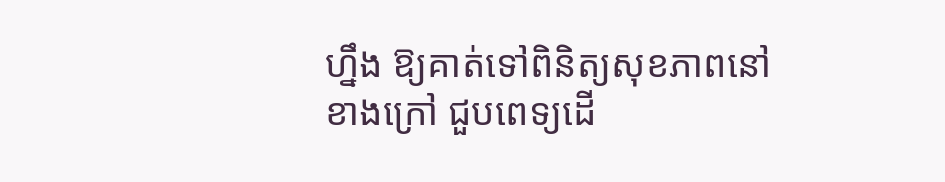ហ្នឹង ឱ្យគាត់ទៅពិនិត្យសុខភាពនៅខាងក្រៅ ជួបពេទ្យដើ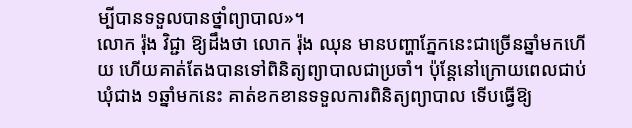ម្បីបានទទួលបានថ្នាំព្យាបាល»។
លោក រ៉ុង វិជ្ជា ឱ្យដឹងថា លោក រ៉ុង ឈុន មានបញ្ហាភ្នែកនេះជាច្រើនឆ្នាំមកហើយ ហើយគាត់តែងបានទៅពិនិត្យព្យាបាលជាប្រចាំ។ ប៉ុន្តែនៅក្រោយពេលជាប់ឃុំជាង ១ឆ្នាំមកនេះ គាត់ខកខានទទួលការពិនិត្យព្យាបាល ទើបធ្វើឱ្យ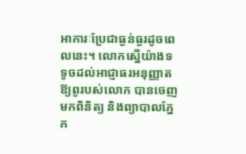អាការៈប្រែជាធ្ងន់ធ្ងរដូចពេលនេះ។ លោកស្នើយ៉ាងទទូចដល់អាជ្ញាធរអនុញ្ញាតឱ្យពូរបស់លោក បានចេញមកពិនិត្យ និងព្យាបាលភ្នែក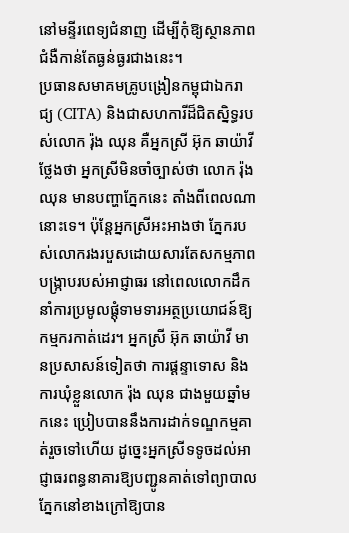នៅមន្ទីរពេទ្យជំនាញ ដើម្បីកុំឱ្យស្ថានភាពជំងឺកាន់តែធ្ងន់ធ្ងរជាងនេះ។
ប្រធានសមាគមគ្រូបង្រៀនកម្ពុជាឯករាជ្យ (CITA) និងជាសហការីដ៏ជិតស្និទ្ធរបស់លោក រ៉ុង ឈុន គឺអ្នកស្រី អ៊ុក ឆាយ៉ាវី ថ្លែងថា អ្នកស្រីមិនចាំច្បាស់ថា លោក រ៉ុង ឈុន មានបញ្ហាភ្នែកនេះ តាំងពីពេលណានោះទេ។ ប៉ុន្តែអ្នកស្រីអះអាងថា ភ្នែករបស់លោករងរបួសដោយសារតែសកម្មភាពបង្ក្រាបរបស់អាជ្ញាធរ នៅពេលលោកដឹកនាំការប្រមូលផ្ដុំទាមទារអត្ថប្រយោជន៍ឱ្យកម្មករកាត់ដេរ។ អ្នកស្រី អ៊ុក ឆាយ៉ាវី មានប្រសាសន៍ទៀតថា ការផ្ដន្ទាទោស និងការឃុំខ្លួនលោក រ៉ុង ឈុន ជាងមួយឆ្នាំមកនេះ ប្រៀបបាននឹងការដាក់ទណ្ឌកម្មគាត់រួចទៅហើយ ដូច្នេះអ្នកស្រីទទូចដល់អាជ្ញាធរពន្ធនាគារឱ្យបញ្ជូនគាត់ទៅព្យាបាលភ្នែកនៅខាងក្រៅឱ្យបាន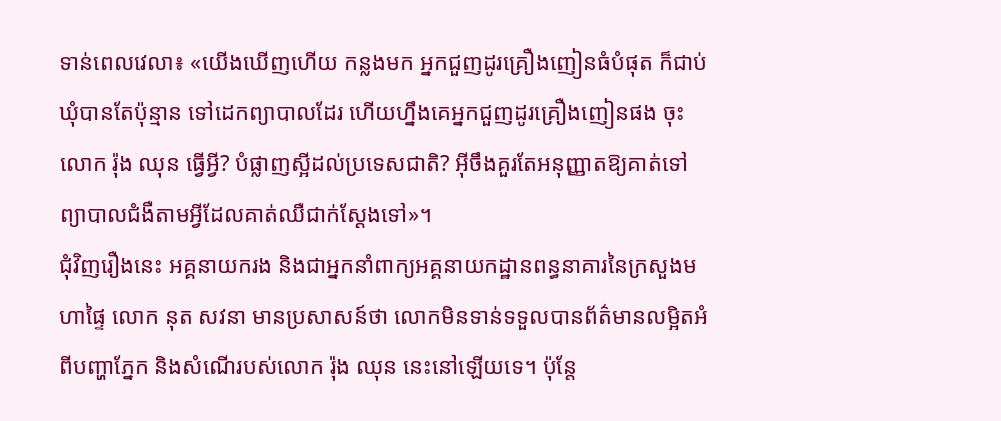ទាន់ពេលវេលា៖ «យើងឃើញហើយ កន្លងមក អ្នកជួញដូរគ្រឿងញៀនធំបំផុត ក៏ជាប់ឃុំបានតែប៉ុន្មាន ទៅដេកព្យាបាលដែរ ហើយហ្នឹងគេអ្នកជួញដូរគ្រឿងញៀនផង ចុះលោក រ៉ុង ឈុន ធ្វើអ្វី? បំផ្លាញស្អីដល់ប្រទេសជាតិ? អ៊ីចឹងគួរតែអនុញ្ញាតឱ្យគាត់ទៅព្យាបាលជំងឺតាមអ្វីដែលគាត់ឈឺជាក់ស្ដែងទៅ»។
ជុំវិញរឿងនេះ អគ្គនាយករង និងជាអ្នកនាំពាក្យអគ្គនាយកដ្ឋានពន្ធនាគារនៃក្រសួងមហាផ្ទៃ លោក នុត សវនា មានប្រសាសន៍ថា លោកមិនទាន់ទទួលបានព័ត៌មានលម្អិតអំពីបញ្ហាភ្នែក និងសំណើរបស់លោក រ៉ុង ឈុន នេះនៅឡើយទេ។ ប៉ុន្តែ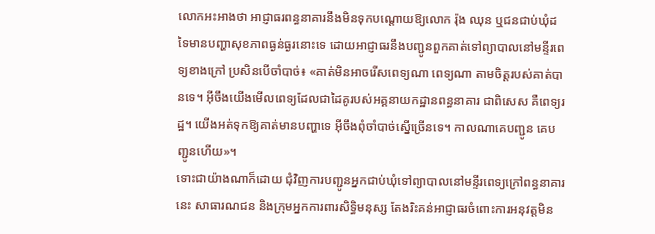លោកអះអាងថា អាជ្ញាធរពន្ធនាគារនឹងមិនទុកបណ្ដោយឱ្យលោក រ៉ុង ឈុន ឬជនជាប់ឃុំដទៃមានបញ្ហាសុខភាពធ្ងន់ធ្ងរនោះទេ ដោយអាជ្ញាធរនឹងបញ្ជូនពួកគាត់ទៅព្យាបាលនៅមន្ទីរពេទ្យខាងក្រៅ ប្រសិនបើចាំបាច់៖ «គាត់មិនអាចរើសពេទ្យណា ពេទ្យណា តាមចិត្តរបស់គាត់បានទេ។ អ៊ីចឹងយើងមើលពេទ្យដែលជាដៃគូរបស់អគ្គនាយកដ្ឋានពន្ធនាគារ ជាពិសេស គឺពេទ្យរដ្ឋ។ យើងអត់ទុកឱ្យគាត់មានបញ្ហាទេ អ៊ីចឹងពុំចាំបាច់ស្នើច្រើនទេ។ កាលណាគេបញ្ជូន គេបញ្ជូនហើយ»។
ទោះជាយ៉ាងណាក៏ដោយ ជុំវិញការបញ្ជូនអ្នកជាប់ឃុំទៅព្យាបាលនៅមន្ទីរពេទ្យក្រៅពន្ធនាគារនេះ សាធារណជន និងក្រុមអ្នកការពារសិទ្ធិមនុស្ស តែងរិះគន់អាជ្ញាធរចំពោះការអនុវត្តមិន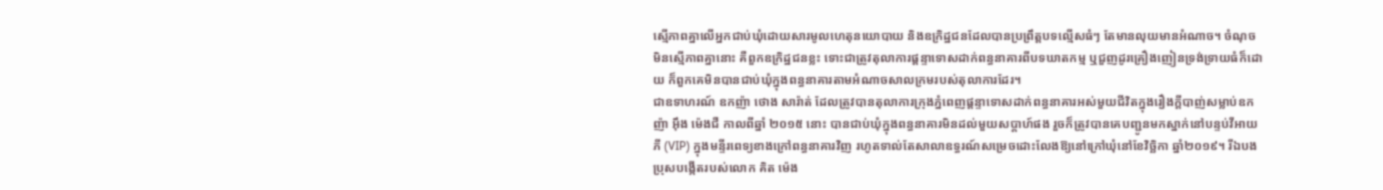ស្មើភាពគ្នាលើអ្នកជាប់ឃុំដោយសារមូលហេតុនយោបាយ និងឧក្រិដ្ឋជនដែលបានប្រព្រឹត្តបទល្មើសធំៗ តែមានលុយមានអំណាច។ ចំណុចមិនស្មើភាពគ្នានោះ គឺពួកឧក្រិដ្ឋជនខ្លះ ទោះជាត្រូវតុលាការផ្ដន្ទាទោសដាក់ពន្ធនាគារពីបទឃាតកម្ម ឬជួញដូរគ្រឿងញៀនទ្រង់ទ្រាយធំក៏ដោយ ក៏ពួកគេមិនបានជាប់ឃុំក្នុងពន្ធនាគារតាមអំណាចសាលក្រមរបស់តុលាការដែរ។
ជាឧទាហរណ៍ ឧកញ៉ា ថោង សារ៉ាត់ ដែលត្រូវបានតុលាការក្រុងភ្នំពេញផ្ដន្ទាទោសដាក់ពន្ធនាគារអស់មួយជីវិតក្នុងរឿងក្តីបាញ់សម្លាប់ឧកញ៉ា អ៊ឹង ម៉េងជឺ កាលពីឆ្នាំ ២០១៥ នោះ បានជាប់ឃុំក្នុងពន្ធនាគារមិនដល់មួយសប្តាហ៍ផង រួចក៏ត្រូវបានគេបញ្ជូនមកស្នាក់នៅបន្ទប់វីអាយភី (VIP) ក្នុងមន្ទីរពេទ្យខាងក្រៅពន្ធនាគារវិញ រហូតទាល់តែសាលាឧទ្ធរណ៍សម្រេចដោះលែងឱ្យនៅក្រៅឃុំនៅខែវិច្ឆិកា ឆ្នាំ២០១៩។ រីឯបងប្រុសបង្កើតរបស់លោក គិត ម៉េង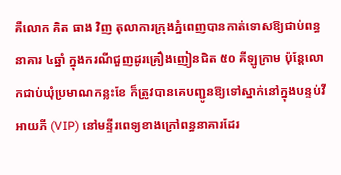គឺលោក គិត ធាង វិញ តុលាការក្រុងភ្នំពេញបានកាត់ទោសឱ្យជាប់ពន្ធនាគារ ៤ឆ្នាំ ក្នុងករណីជួញដូរគ្រឿងញៀនជិត ៥០ គីឡូក្រាម ប៉ុន្តែលោកជាប់ឃុំប្រមាណកន្លះខែ ក៏ត្រូវបានគេបញ្ជូនឱ្យទៅស្នាក់នៅក្នុងបន្ទប់វីអាយភី (VIP) នៅមន្ទីរពេទ្យខាងក្រៅពន្ធនាគារដែរ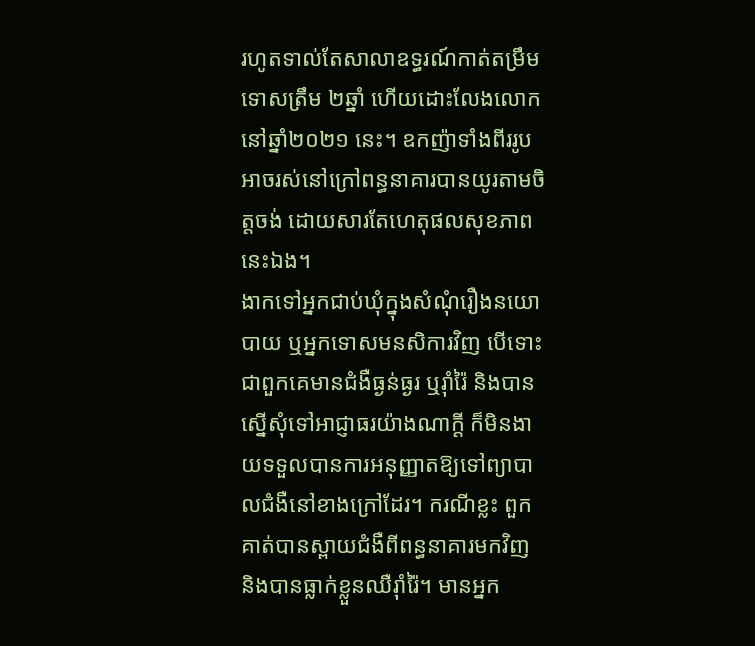រហូតទាល់តែសាលាឧទ្ធរណ៍កាត់តម្រឹមទោសត្រឹម ២ឆ្នាំ ហើយដោះលែងលោកនៅឆ្នាំ២០២១ នេះ។ ឧកញ៉ាទាំងពីររូបអាចរស់នៅក្រៅពន្ធនាគារបានយូរតាមចិត្តចង់ ដោយសារតែហេតុផលសុខភាពនេះឯង។
ងាកទៅអ្នកជាប់ឃុំក្នុងសំណុំរឿងនយោបាយ ឬអ្នកទោសមនសិការវិញ បើទោះជាពួកគេមានជំងឺធ្ងន់ធ្ងរ ឬរ៉ាំរ៉ៃ និងបានស្នើសុំទៅអាជ្ញាធរយ៉ាងណាក្តី ក៏មិនងាយទទួលបានការអនុញ្ញាតឱ្យទៅព្យាបាលជំងឺនៅខាងក្រៅដែរ។ ករណីខ្លះ ពួកគាត់បានស្ពាយជំងឺពីពន្ធនាគារមកវិញ និងបានធ្លាក់ខ្លួនឈឺរ៉ាំរ៉ៃ។ មានអ្នក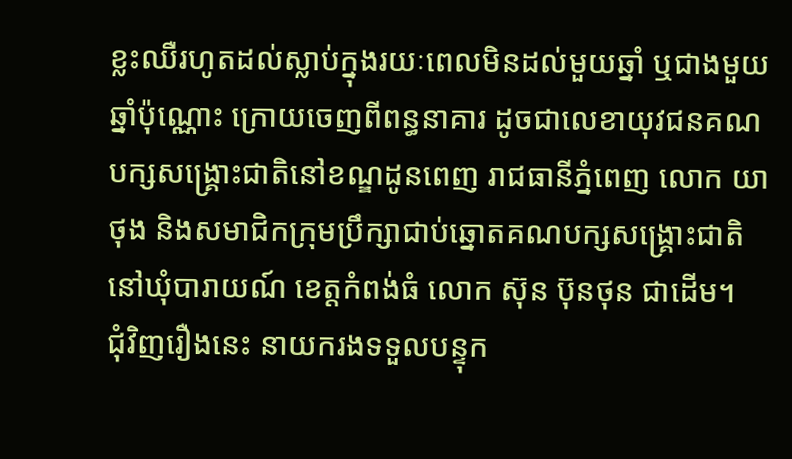ខ្លះឈឺរហូតដល់ស្លាប់ក្នុងរយៈពេលមិនដល់មួយឆ្នាំ ឬជាងមួយឆ្នាំប៉ុណ្ណោះ ក្រោយចេញពីពន្ធនាគារ ដូចជាលេខាយុវជនគណបក្សសង្គ្រោះជាតិនៅខណ្ឌដូនពេញ រាជធានីភ្នំពេញ លោក យា ថុង និងសមាជិកក្រុមប្រឹក្សាជាប់ឆ្នោតគណបក្សសង្គ្រោះជាតិនៅឃុំបារាយណ៍ ខេត្តកំពង់ធំ លោក ស៊ុន ប៊ុនថុន ជាដើម។
ជុំវិញរឿងនេះ នាយករងទទួលបន្ទុក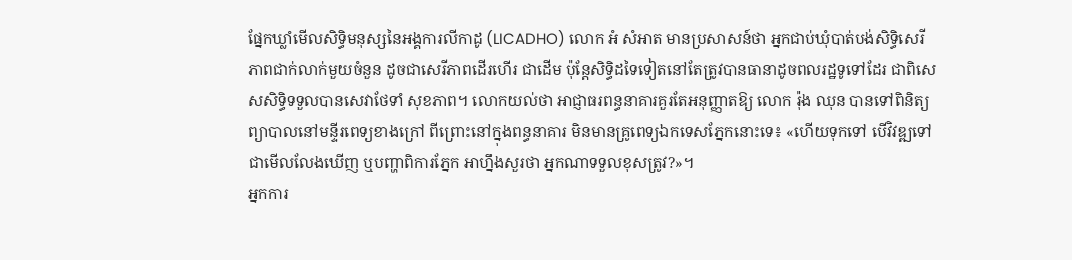ផ្នែកឃ្លាំមើលសិទ្ធិមនុស្សនៃអង្គការលីកាដូ (LICADHO) លោក អំ សំអាត មានប្រសាសន៍ថា អ្នកជាប់ឃុំបាត់បង់សិទ្ធិសេរីភាពជាក់លាក់មួយចំនួន ដូចជាសេរីភាពដើរហើរ ជាដើម ប៉ុន្តែសិទ្ធិដទៃទៀតនៅតែត្រូវបានធានាដូចពលរដ្ឋទូទៅដែរ ជាពិសេសសិទ្ធិទទួលបានសេវាថែទាំ សុខភាព។ លោកយល់ថា អាជ្ញាធរពន្ធនាគារគួរតែអនុញ្ញាតឱ្យ លោក រ៉ុង ឈុន បានទៅពិនិត្យព្យាបាលនៅមន្ទីរពេទ្យខាងក្រៅ ពីព្រោះនៅក្នុងពន្ធនាគារ មិនមានគ្រូពេទ្យឯកទេសភ្នែកនោះទេ៖ «ហើយទុកទៅ បើវិវឌ្ឍទៅជាមើលលែងឃើញ ឬបញ្ហាពិការភ្នែក អាហ្នឹងសួរថា អ្នកណាទទួលខុសត្រូវ?»។
អ្នកការ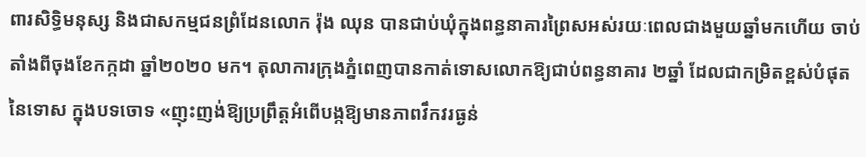ពារសិទ្ធិមនុស្ស និងជាសកម្មជនព្រំដែនលោក រ៉ុង ឈុន បានជាប់ឃុំក្នុងពន្ធនាគារព្រៃសអស់រយៈពេលជាងមួយឆ្នាំមកហើយ ចាប់តាំងពីចុងខែកក្កដា ឆ្នាំ២០២០ មក។ តុលាការក្រុងភ្នំពេញបានកាត់ទោសលោកឱ្យជាប់ពន្ធនាគារ ២ឆ្នាំ ដែលជាកម្រិតខ្ពស់បំផុតនៃទោស ក្នុងបទចោទ «ញុះញង់ឱ្យប្រព្រឹត្តអំពើបង្កឱ្យមានភាពវឹកវរធ្ងន់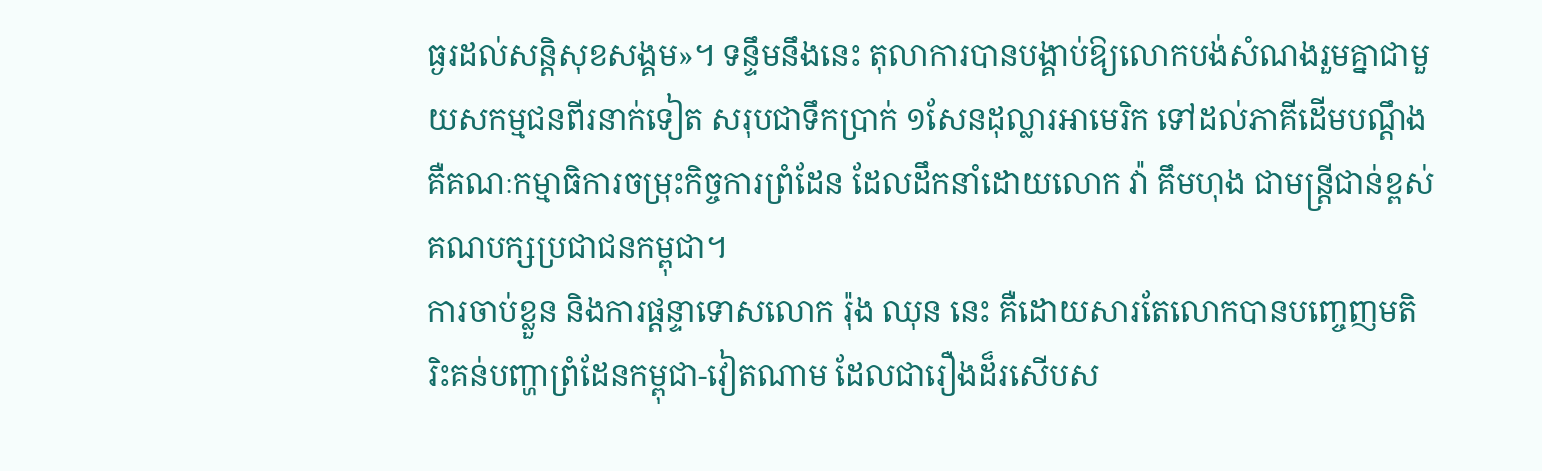ធ្ងរដល់សន្តិសុខសង្គម»។ ទន្ទឹមនឹងនេះ តុលាការបានបង្គាប់ឱ្យលោកបង់សំណងរួមគ្នាជាមួយសកម្មជនពីរនាក់ទៀត សរុបជាទឹកប្រាក់ ១សែនដុល្លារអាមេរិក ទៅដល់ភាគីដើមបណ្ដឹង គឺគណៈកម្មាធិការចម្រុះកិច្ចការព្រំដែន ដែលដឹកនាំដោយលោក វ៉ា គឹមហុង ជាមន្ត្រីជាន់ខ្ពស់គណបក្សប្រជាជនកម្ពុជា។
ការចាប់ខ្លួន និងការផ្ដន្ទាទោសលោក រ៉ុង ឈុន នេះ គឺដោយសារតែលោកបានបញ្ចេញមតិរិះគន់បញ្ហាព្រំដែនកម្ពុជា-វៀតណាម ដែលជារឿងដ៏រសើបស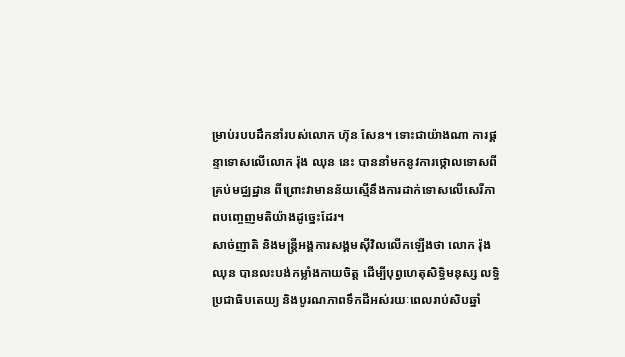ម្រាប់របបដឹកនាំរបស់លោក ហ៊ុន សែន។ ទោះជាយ៉ាងណា ការផ្ដន្ទាទោសលើលោក រ៉ុង ឈុន នេះ បាននាំមកនូវការថ្កោលទោសពីគ្រប់មជ្ឈដ្ឋាន ពីព្រោះវាមានន័យស្មើនឹងការដាក់ទោសលើសេរីភាពបញ្ចេញមតិយ៉ាងដូច្នេះដែរ។
សាច់ញាតិ និងមន្ត្រីអង្គការសង្គមស៊ីវិលលើកឡើងថា លោក រ៉ុង ឈុន បានលះបង់កម្លាំងកាយចិត្ត ដើម្បីបុព្វហេតុសិទ្ធិមនុស្ស លទ្ធិប្រជាធិបតេយ្យ និងបូរណភាពទឹកដីអស់រយៈពេលរាប់សិបឆ្នាំ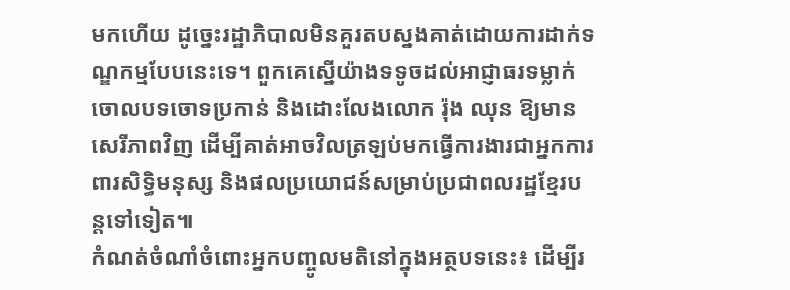មកហើយ ដូច្នេះរដ្ឋាភិបាលមិនគួរតបស្នងគាត់ដោយការដាក់ទណ្ឌកម្មបែបនេះទេ។ ពួកគេស្នើយ៉ាងទទូចដល់អាជ្ញាធរទម្លាក់ចោលបទចោទប្រកាន់ និងដោះលែងលោក រ៉ុង ឈុន ឱ្យមានសេរីភាពវិញ ដើម្បីគាត់អាចវិលត្រឡប់មកធ្វើការងារជាអ្នកការពារសិទ្ធិមនុស្ស និងផលប្រយោជន៍សម្រាប់ប្រជាពលរដ្ឋខ្មែរបន្តទៅទៀត៕
កំណត់ចំណាំចំពោះអ្នកបញ្ចូលមតិនៅក្នុងអត្ថបទនេះ៖ ដើម្បីរ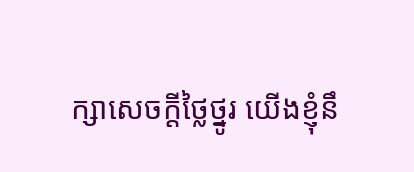ក្សាសេចក្ដីថ្លៃថ្នូរ យើងខ្ញុំនឹ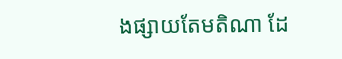ងផ្សាយតែមតិណា ដែ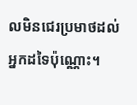លមិនជេរប្រមាថដល់អ្នកដទៃប៉ុណ្ណោះ។